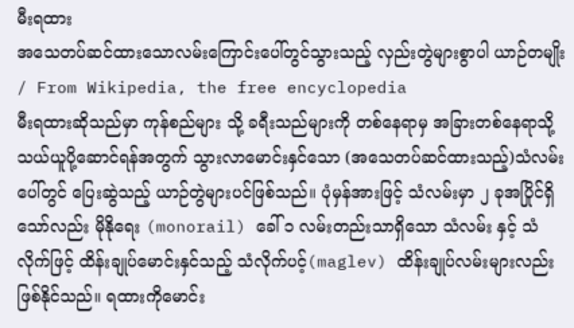မီးရထား
အသေတပ်ဆင်ထားသောလမ်းကြောင်းပေါ်တွင်သွားသည့် လှည်းတွဲများစွာပါ ယာဉ်တမျိုး / From Wikipedia, the free encyclopedia
မီးရထားဆိုသည်မှာ ကုန်စည်များ သို့ ခရီးသည်များကို တစ်နေရာမှ အခြားတစ်နေရာသို့ သယ်ယူပို့ဆောင်ရန်အတွက် သွားလာမောင်းနှင်သော (အသေတပ်ဆင်ထားသည့်)သံလမ်းပေါ်တွင် ပြေးဆွဲသည့် ယာဉ်တွဲများပင်ဖြစ်သည်။ ပုံမှန်အားဖြင့် သံလမ်းမှာ ၂ ခုအပြိုင်ရှိသော်လည်း မိုနိုရေး (monorail) ခေါ် ၁ လမ်းတည်းသာရှိသော သံလမ်း နှင့် သံလိုက်ဖြင့် ထိန်းချုပ်မောင်းနှင်သည့် သံလိုက်ပင့်(maglev) ထိန်းချုပ်လမ်းများလည်း ဖြစ်နိုင်သည်။ ရထားကိုမောင်း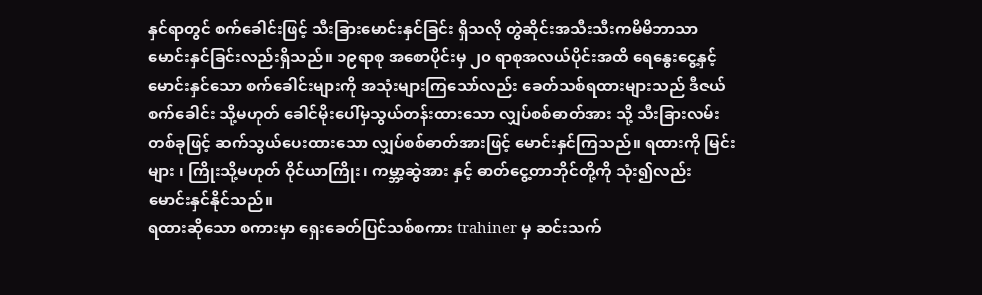နှင်ရာတွင် စက်ခေါင်းဖြင့် သီးခြားမောင်းနှင်ခြင်း ရှိသလို တွဲဆိုင်းအသီးသီးကမိမိဘာသာမောင်းနှင်ခြင်းလည်းရှိသည်။ ၁၉ရာစု အစောပိုင်းမှ ၂၀ ရာစုအလယ်ပိုင်းအထိ ရေနွေးငွေ့နှင့် မောင်းနှင်သော စက်ခေါင်းများကို အသုံးများကြသော်လည်း ခေတ်သစ်ရထားများသည် ဒီဇယ်စက်ခေါင်း သို့မဟုတ် ခေါင်မိုးပေါ်မှသွယ်တန်းထားသော လျှပ်စစ်ဓာတ်အား သို့ သီးခြားလမ်းတစ်ခုဖြင့် ဆက်သွယ်ပေးထားသော လျှပ်စစ်ဓာတ်အားဖြင့် မောင်းနှင်ကြသည်။ ရထားကို မြင်းများ ၊ ကြိုးသို့မဟုတ် ဝိုင်ယာကြိုး၊ ကမ္ဘာ့ဆွဲအား နှင့် ဓာတ်ငွေ့တာဘိုင်တို့ကို သုံး၍လည်း မောင်းနှင်နိုင်သည်။
ရထားဆိုသော စကားမှာ ရှေးခေတ်ပြင်သစ်စကား trahiner မှ ဆင်းသက်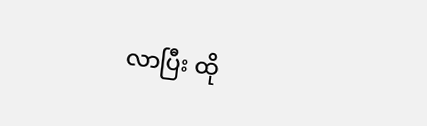လာပြီး ထို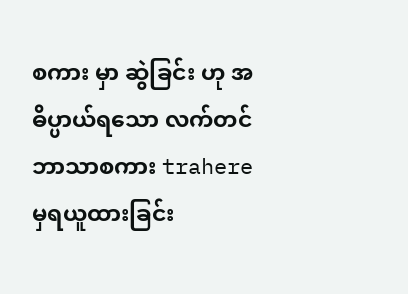စကား မှာ ဆွဲခြင်း ဟု အဓိပ္ပာယ်ရသော လက်တင်ဘာသာစကား trahere မှရယူထားခြင်း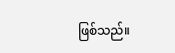ဖြစ်သည်။